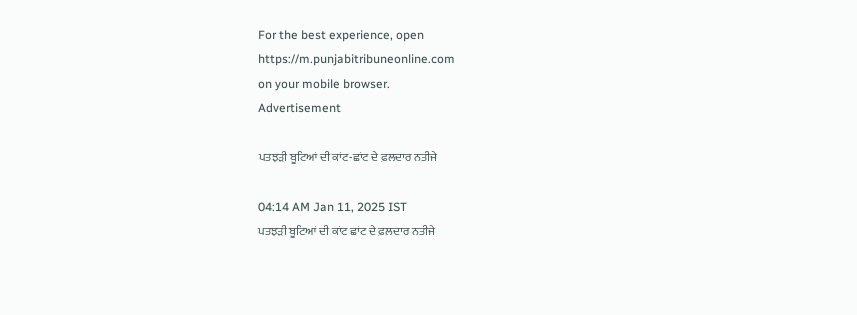For the best experience, open
https://m.punjabitribuneonline.com
on your mobile browser.
Advertisement

ਪਤਝੜੀ ਬੂਟਿਆਂ ਦੀ ਕਾਂਟ-ਛਾਂਟ ਦੇ ਫ਼ਲਦਾਰ ਨਤੀਜੇ

04:14 AM Jan 11, 2025 IST
ਪਤਝੜੀ ਬੂਟਿਆਂ ਦੀ ਕਾਂਟ ਛਾਂਟ ਦੇ ਫ਼ਲਦਾਰ ਨਤੀਜੇ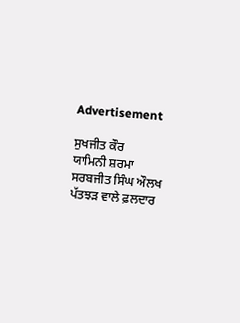Advertisement

ਸੁਖਜੀਤ ਕੌਰ
ਯਾਮਿਨੀ ਸ਼ਰਮਾ
ਸਰਬਜੀਤ ਸਿੰਘ ਔਲਖ
ਪੱਤਝੜ ਵਾਲੇ ਫ਼ਲਦਾਰ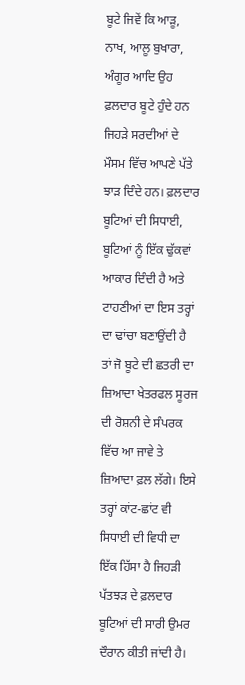ਬੂਟੇ ਜਿਵੇਂ ਕਿ ਆੜੂ, ਨਾਖ, ਆਲੂ ਬੁਖਾਰਾ, ਅੰਗੂਰ ਆਦਿ ਉਹ ਫ਼ਲਦਾਰ ਬੂਟੇ ਹੁੰਦੇ ਹਨ ਜਿਹੜੇ ਸਰਦੀਆਂ ਦੇ ਮੌਸਮ ਵਿੱਚ ਆਪਣੇ ਪੱਤੇ ਝਾੜ ਦਿੰਦੇ ਹਨ। ਫ਼ਲਦਾਰ ਬੂਟਿਆਂ ਦੀ ਸਿਧਾਈ, ਬੂਟਿਆਂ ਨੂੰ ਇੱਕ ਢੁੱਕਵਾਂ ਆਕਾਰ ਦਿੰਦੀ ਹੈ ਅਤੇ ਟਾਹਣੀਆਂ ਦਾ ਇਸ ਤਰ੍ਹਾਂ ਦਾ ਢਾਂਚਾ ਬਣਾਉਂਦੀ ਹੈ ਤਾਂ ਜੋ ਬੂਟੇ ਦੀ ਛਤਰੀ ਦਾ ਜ਼ਿਆਦਾ ਖੇਤਰਫਲ ਸੂਰਜ ਦੀ ਰੋਸ਼ਨੀ ਦੇ ਸੰਪਰਕ ਵਿੱਚ ਆ ਜਾਵੇ ਤੇ ਜ਼ਿਆਦਾ ਫ਼ਲ ਲੱਗੇ। ਇਸੇ ਤਰ੍ਹਾਂ ਕਾਂਟ-ਛਾਂਟ ਵੀ ਸਿਧਾਈ ਦੀ ਵਿਧੀ ਦਾ ਇੱਕ ਹਿੱਸਾ ਹੈ ਜਿਹੜੀ ਪੱਤਝੜ ਦੇ ਫ਼ਲਦਾਰ ਬੂਟਿਆਂ ਦੀ ਸਾਰੀ ਉਮਰ ਦੌਰਾਨ ਕੀਤੀ ਜਾਂਦੀ ਹੈ।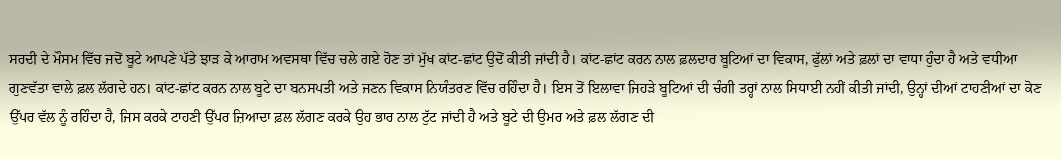ਸਰਦੀ ਦੇ ਮੌਸਮ ਵਿੱਚ ਜਦੋਂ ਬੂਟੇ ਆਪਣੇ ਪੱਤੇ ਝਾੜ ਕੇ ਆਰਾਮ ਅਵਸਥਾ ਵਿੱਚ ਚਲੇ ਗਏ ਹੋਣ ਤਾਂ ਮੁੱਖ ਕਾਂਟ-ਛਾਂਟ ਉਦੋਂ ਕੀਤੀ ਜਾਂਦੀ ਹੈ। ਕਾਂਟ-ਛਾਂਟ ਕਰਨ ਨਾਲ ਫ਼ਲਦਾਰ ਬੂਟਿਆਂ ਦਾ ਵਿਕਾਸ, ਫੁੱਲਾਂ ਅਤੇ ਫ਼ਲਾਂ ਦਾ ਵਾਧਾ ਹੁੰਦਾ ਹੈ ਅਤੇ ਵਧੀਆ ਗੁਣਵੱਤਾ ਵਾਲੇ ਫ਼ਲ ਲੱਗਦੇ ਹਨ। ਕਾਂਟ-ਛਾਂਟ ਕਰਨ ਨਾਲ ਬੂਟੇ ਦਾ ਬਨਸਪਤੀ ਅਤੇ ਜਣਨ ਵਿਕਾਸ ਨਿਯੰਤਰਣ ਵਿੱਚ ਰਹਿੰਦਾ ਹੈ। ਇਸ ਤੋਂ ਇਲਾਵਾ ਜਿਹੜੇ ਬੂਟਿਆਂ ਦੀ ਚੰਗੀ ਤਰ੍ਹਾਂ ਨਾਲ ਸਿਧਾਈ ਨਹੀਂ ਕੀਤੀ ਜਾਂਦੀ, ਉਨ੍ਹਾਂ ਦੀਆਂ ਟਾਹਣੀਆਂ ਦਾ ਕੋਣ ਉੱਪਰ ਵੱਲ ਨੂੰ ਰਹਿੰਦਾ ਹੈ, ਜਿਸ ਕਰਕੇ ਟਾਹਣੀ ਉੱਪਰ ਜ਼ਿਆਦਾ ਫ਼ਲ ਲੱਗਣ ਕਰਕੇ ਉਹ ਭਾਰ ਨਾਲ ਟੁੱਟ ਜਾਂਦੀ ਹੈ ਅਤੇ ਬੂਟੇ ਦੀ ਉਮਰ ਅਤੇ ਫ਼ਲ ਲੱਗਣ ਦੀ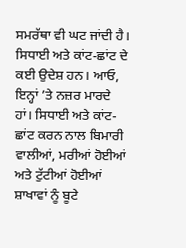ਸਮਰੱਥਾ ਵੀ ਘਟ ਜਾਂਦੀ ਹੈ।
ਸਿਧਾਈ ਅਤੇ ਕਾਂਟ-ਛਾਂਟ ਦੇ ਕਈ ਉਦੇਸ਼ ਹਨ। ਆਓ, ਇਨ੍ਹਾਂ ’ਤੇ ਨਜ਼ਰ ਮਾਰਦੇ ਹਾਂ। ਸਿਧਾਈ ਅਤੇ ਕਾਂਟ-ਛਾਂਟ ਕਰਨ ਨਾਲ ਬਿਮਾਰੀ ਵਾਲੀਆਂ, ਮਰੀਆਂ ਹੋਈਆਂ ਅਤੇ ਟੁੱਟੀਆਂ ਹੋਈਆਂ ਸ਼ਾਖਾਵਾਂ ਨੂੰ ਬੂਟੇ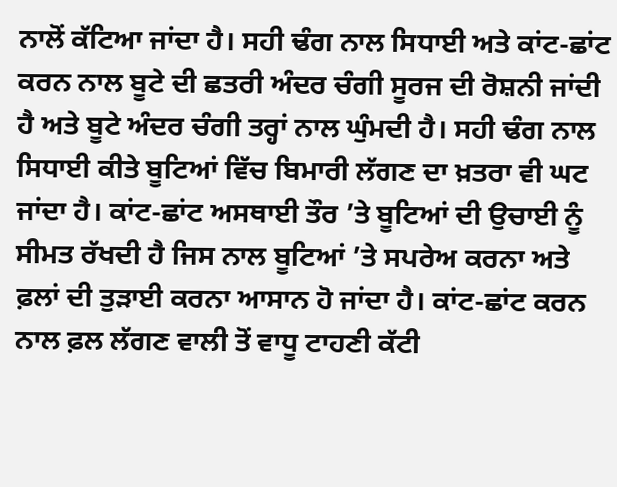ਨਾਲੋਂ ਕੱਟਿਆ ਜਾਂਦਾ ਹੈ। ਸਹੀ ਢੰਗ ਨਾਲ ਸਿਧਾਈ ਅਤੇ ਕਾਂਟ-ਛਾਂਟ ਕਰਨ ਨਾਲ ਬੂਟੇ ਦੀ ਛਤਰੀ ਅੰਦਰ ਚੰਗੀ ਸੂਰਜ ਦੀ ਰੋਸ਼ਨੀ ਜਾਂਦੀ ਹੈ ਅਤੇ ਬੂਟੇ ਅੰਦਰ ਚੰਗੀ ਤਰ੍ਹਾਂ ਨਾਲ ਘੁੰਮਦੀ ਹੈ। ਸਹੀ ਢੰਗ ਨਾਲ ਸਿਧਾਈ ਕੀਤੇ ਬੂਟਿਆਂ ਵਿੱਚ ਬਿਮਾਰੀ ਲੱਗਣ ਦਾ ਖ਼ਤਰਾ ਵੀ ਘਟ ਜਾਂਦਾ ਹੈ। ਕਾਂਟ-ਛਾਂਟ ਅਸਥਾਈ ਤੌਰ ’ਤੇ ਬੂਟਿਆਂ ਦੀ ਉਚਾਈ ਨੂੰ ਸੀਮਤ ਰੱਖਦੀ ਹੈ ਜਿਸ ਨਾਲ ਬੂਟਿਆਂ ’ਤੇ ਸਪਰੇਅ ਕਰਨਾ ਅਤੇ ਫ਼ਲਾਂ ਦੀ ਤੁੜਾਈ ਕਰਨਾ ਆਸਾਨ ਹੋ ਜਾਂਦਾ ਹੈ। ਕਾਂਟ-ਛਾਂਟ ਕਰਨ ਨਾਲ ਫ਼ਲ ਲੱਗਣ ਵਾਲੀ ਤੋਂ ਵਾਧੂ ਟਾਹਣੀ ਕੱਟੀ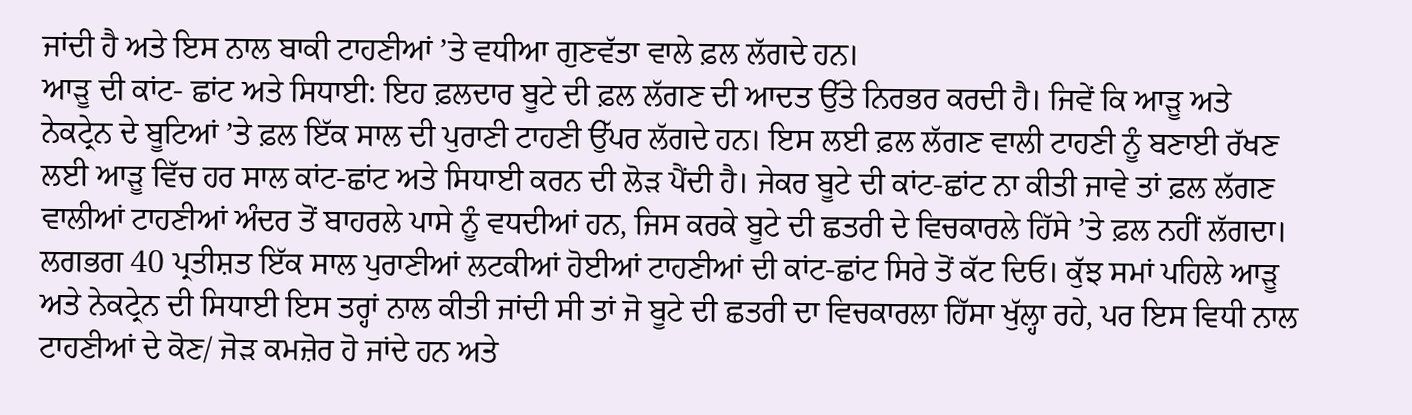ਜਾਂਦੀ ਹੈ ਅਤੇ ਇਸ ਨਾਲ ਬਾਕੀ ਟਾਹਣੀਆਂ ’ਤੇ ਵਧੀਆ ਗੁਣਵੱਤਾ ਵਾਲੇ ਫ਼ਲ ਲੱਗਦੇ ਹਨ।
ਆੜੂ ਦੀ ਕਾਂਟ- ਛਾਂਟ ਅਤੇ ਸਿਧਾਈ: ਇਹ ਫ਼ਲਦਾਰ ਬੂਟੇ ਦੀ ਫ਼ਲ ਲੱਗਣ ਦੀ ਆਦਤ ਉੱਤੇ ਨਿਰਭਰ ਕਰਦੀ ਹੈ। ਜਿਵੇਂ ਕਿ ਆੜੂ ਅਤੇ ਨੇਕਟ੍ਰੇਨ ਦੇ ਬੂਟਿਆਂ ’ਤੇ ਫ਼ਲ ਇੱਕ ਸਾਲ ਦੀ ਪੁਰਾਣੀ ਟਾਹਣੀ ਉੱਪਰ ਲੱਗਦੇ ਹਨ। ਇਸ ਲਈ ਫ਼ਲ ਲੱਗਣ ਵਾਲੀ ਟਾਹਣੀ ਨੂੰ ਬਣਾਈ ਰੱਖਣ ਲਈ ਆੜੂ ਵਿੱਚ ਹਰ ਸਾਲ ਕਾਂਟ-ਛਾਂਟ ਅਤੇ ਸਿਧਾਈ ਕਰਨ ਦੀ ਲੋੜ ਪੈਂਦੀ ਹੈ। ਜੇਕਰ ਬੂਟੇ ਦੀ ਕਾਂਟ-ਛਾਂਟ ਨਾ ਕੀਤੀ ਜਾਵੇ ਤਾਂ ਫ਼ਲ ਲੱਗਣ ਵਾਲੀਆਂ ਟਾਹਣੀਆਂ ਅੰਦਰ ਤੋਂ ਬਾਹਰਲੇ ਪਾਸੇ ਨੂੰ ਵਧਦੀਆਂ ਹਨ, ਜਿਸ ਕਰਕੇ ਬੂਟੇ ਦੀ ਛਤਰੀ ਦੇ ਵਿਚਕਾਰਲੇ ਹਿੱਸੇ ’ਤੇ ਫ਼ਲ ਨਹੀਂ ਲੱਗਦਾ। ਲਗਭਗ 40 ਪ੍ਰਤੀਸ਼ਤ ਇੱਕ ਸਾਲ ਪੁਰਾਣੀਆਂ ਲਟਕੀਆਂ ਹੋਈਆਂ ਟਾਹਣੀਆਂ ਦੀ ਕਾਂਟ-ਛਾਂਟ ਸਿਰੇ ਤੋਂ ਕੱਟ ਦਿਓ। ਕੁੱਝ ਸਮਾਂ ਪਹਿਲੇ ਆੜੂ ਅਤੇ ਨੇਕਟ੍ਰੇਨ ਦੀ ਸਿਧਾਈ ਇਸ ਤਰ੍ਹਾਂ ਨਾਲ ਕੀਤੀ ਜਾਂਦੀ ਸੀ ਤਾਂ ਜੋ ਬੂਟੇ ਦੀ ਛਤਰੀ ਦਾ ਵਿਚਕਾਰਲਾ ਹਿੱਸਾ ਖੁੱਲ੍ਹਾ ਰਹੇ, ਪਰ ਇਸ ਵਿਧੀ ਨਾਲ ਟਾਹਣੀਆਂ ਦੇ ਕੋਣ/ ਜੋੜ ਕਮਜ਼ੋਰ ਹੋ ਜਾਂਦੇ ਹਨ ਅਤੇ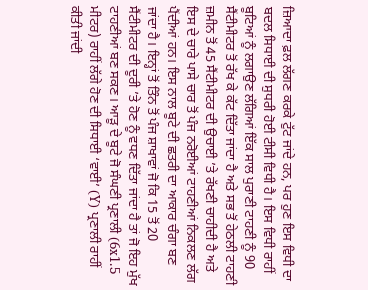ਜ਼ਿਆਦਾ ਫ਼ਲ ਲੱਗਣ ਕਰਕੇ ਟੁੱਟ ਜਾਂਦੇ ਹਨ, ਪਰ ਹੁਣ ਇਸ ਵਿਧੀ ਦਾ ਬਦਲ ਸਿਧਾਈ ਦੀ ਸੁਧਰੀ ਹੋਈ ਟੀਸੀ ਵਿਧੀ ਹੈ। ਇਸ ਵਿਧੀ ਰਾਹੀਂ ਬੂਟਿਆਂ ਨੂੰ ਲਗਾਉਣ ਲੱਗਿਆਂ ਇੱਕ ਸਾਲ ਪੁਰਾਣੀ ਟਾਹਣੀ ਨੂੰ 90 ਸੈਂਟੀਮੀਟਰ ਤੋਂ ਰੱਖ ਕੇ ਕੱਟ ਦਿੱਤਾ ਜਾਂਦਾ ਹੈ ਅਤੇ ਸਭ ਤੋਂ ਹੇਠਲੀ ਟਾਹਣੀ ਜ਼ਮੀਨ ਤੋਂ 45 ਸੈਂਟੀਮੀਟਰ ਦੀ ਉਚਾਈ ’ਤੇ ਰੱਖਣੀ ਚਾਹੀਦੀ ਹੈ ਅਤੇ ਇਸ ਦੇ ਚਾਰੇ ਪਾਸੇ ਚਾਰ ਤੋਂ ਪੰਜ ਨਰੋਈਆਂ ਟਾਹਣੀਆਂ ਨਿਕਲਣ ਲੱਗ ਪੈਂਦੀਆਂ ਹਨ। ਇਸ ਨਾਲ ਬੂਟੇ ਦੀ ਛਤਰੀ ਦਾ ਆਕਾਰ ਚੰਗਾ ਬਣ ਜਾਂਦਾ ਹੈ। ਇਨ੍ਹਾਂ ਤੋਂ ਤਿੰਨ ਤੋਂ ਪੰਜ ਸ਼ਾਖਾਵਾਂ ਜੋ ਕਿ 15 ਤੋਂ 20 ਸੈਂਟੀਮੀਟਰ ਦੀ ਦੂਰੀ ’ਤੇ ਹੋਣ ਨੂੰ ਵਧਣ ਦਿੱਤਾ ਜਾਂਦਾ ਹੈ ਤਾਂ ਜੋ ਇਹ ਮੁੱਖ ਟਾਹਣੀਆਂ ਬਣ ਸਕਣ। ਆੜੂ ਦੇ ਬੂਟੇ ਜੋ ਸੰਘਣੀ ਪ੍ਰਣਾਲੀ (6x1.5 ਮੀਟਰ) ਰਾਹੀਂ ਲੱਗੇ ਹੋਣ ਦੀ ਸਿਧਾਈ ‘ਵਾਈ’ (Y) ਪ੍ਰਣਾਲੀ ਰਾਹੀਂ ਕੀਤੀ ਜਾਂਦੀ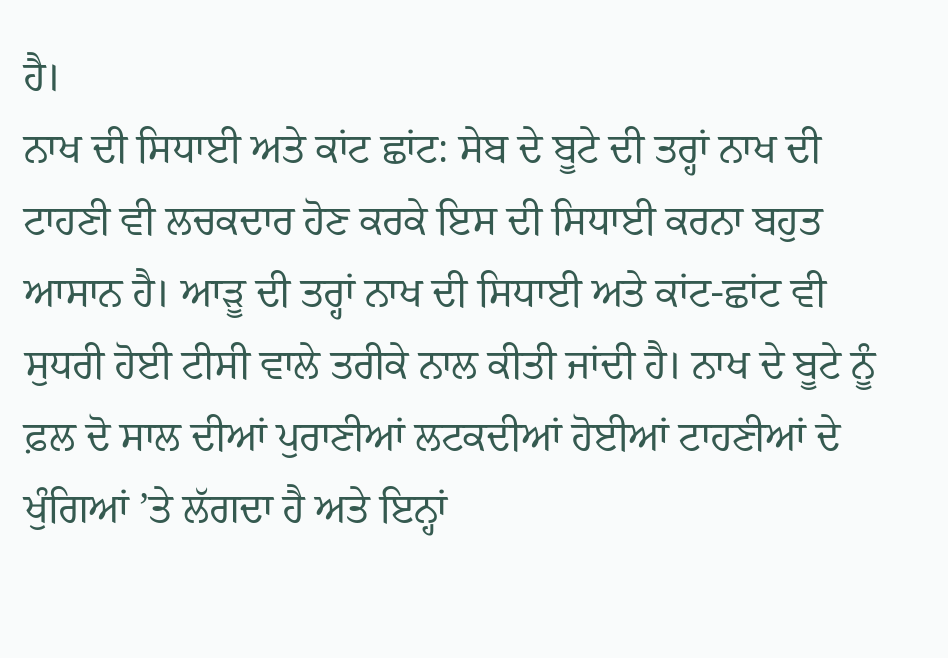ਹੈ।
ਨਾਖ ਦੀ ਸਿਧਾਈ ਅਤੇ ਕਾਂਟ ਛਾਂਟ: ਸੇਬ ਦੇ ਬੂਟੇ ਦੀ ਤਰ੍ਹਾਂ ਨਾਖ ਦੀ ਟਾਹਣੀ ਵੀ ਲਚਕਦਾਰ ਹੋਣ ਕਰਕੇ ਇਸ ਦੀ ਸਿਧਾਈ ਕਰਨਾ ਬਹੁਤ ਆਸਾਨ ਹੈ। ਆੜੂ ਦੀ ਤਰ੍ਹਾਂ ਨਾਖ ਦੀ ਸਿਧਾਈ ਅਤੇ ਕਾਂਟ-ਛਾਂਟ ਵੀ ਸੁਧਰੀ ਹੋਈ ਟੀਸੀ ਵਾਲੇ ਤਰੀਕੇ ਨਾਲ ਕੀਤੀ ਜਾਂਦੀ ਹੈ। ਨਾਖ ਦੇ ਬੂਟੇ ਨੂੰ ਫ਼ਲ ਦੋ ਸਾਲ ਦੀਆਂ ਪੁਰਾਣੀਆਂ ਲਟਕਦੀਆਂ ਹੋਈਆਂ ਟਾਹਣੀਆਂ ਦੇ ਖੁੰਗਿਆਂ ’ਤੇ ਲੱਗਦਾ ਹੈ ਅਤੇ ਇਨ੍ਹਾਂ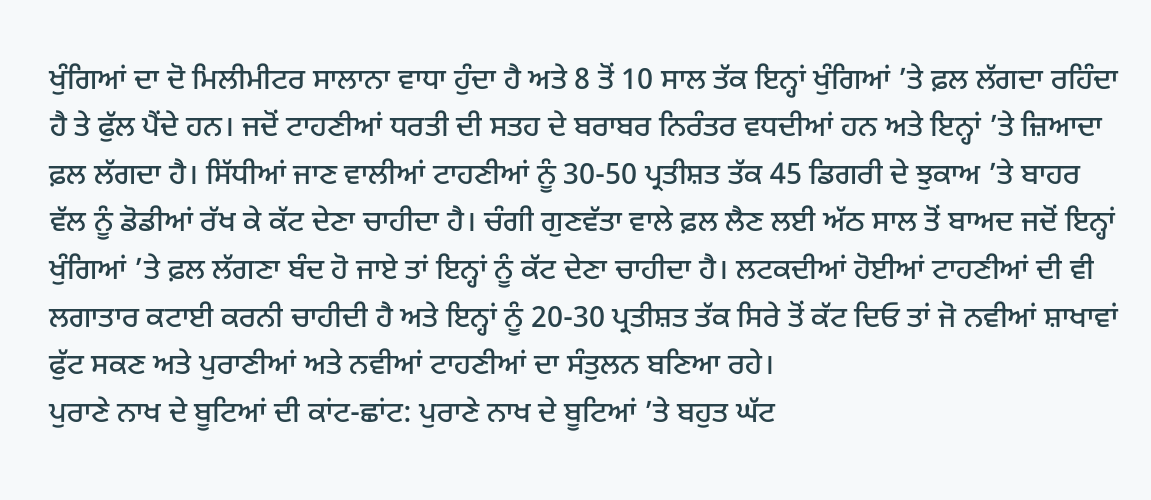ਖੁੰਗਿਆਂ ਦਾ ਦੋ ਮਿਲੀਮੀਟਰ ਸਾਲਾਨਾ ਵਾਧਾ ਹੁੰਦਾ ਹੈ ਅਤੇ 8 ਤੋਂ 10 ਸਾਲ ਤੱਕ ਇਨ੍ਹਾਂ ਖੁੰਗਿਆਂ ’ਤੇ ਫ਼ਲ ਲੱਗਦਾ ਰਹਿੰਦਾ ਹੈ ਤੇ ਫੁੱਲ ਪੈਂਦੇ ਹਨ। ਜਦੋਂ ਟਾਹਣੀਆਂ ਧਰਤੀ ਦੀ ਸਤਹ ਦੇ ਬਰਾਬਰ ਨਿਰੰਤਰ ਵਧਦੀਆਂ ਹਨ ਅਤੇ ਇਨ੍ਹਾਂ ’ਤੇ ਜ਼ਿਆਦਾ ਫ਼ਲ ਲੱਗਦਾ ਹੈ। ਸਿੱਧੀਆਂ ਜਾਣ ਵਾਲੀਆਂ ਟਾਹਣੀਆਂ ਨੂੰ 30-50 ਪ੍ਰਤੀਸ਼ਤ ਤੱਕ 45 ਡਿਗਰੀ ਦੇ ਝੁਕਾਅ ’ਤੇ ਬਾਹਰ ਵੱਲ ਨੂੰ ਡੋਡੀਆਂ ਰੱਖ ਕੇ ਕੱਟ ਦੇਣਾ ਚਾਹੀਦਾ ਹੈ। ਚੰਗੀ ਗੁਣਵੱਤਾ ਵਾਲੇ ਫ਼ਲ ਲੈਣ ਲਈ ਅੱਠ ਸਾਲ ਤੋਂ ਬਾਅਦ ਜਦੋਂ ਇਨ੍ਹਾਂ ਖੁੰਗਿਆਂ ’ਤੇ ਫ਼ਲ ਲੱਗਣਾ ਬੰਦ ਹੋ ਜਾਏ ਤਾਂ ਇਨ੍ਹਾਂ ਨੂੰ ਕੱਟ ਦੇਣਾ ਚਾਹੀਦਾ ਹੈ। ਲਟਕਦੀਆਂ ਹੋਈਆਂ ਟਾਹਣੀਆਂ ਦੀ ਵੀ ਲਗਾਤਾਰ ਕਟਾਈ ਕਰਨੀ ਚਾਹੀਦੀ ਹੈ ਅਤੇ ਇਨ੍ਹਾਂ ਨੂੰ 20-30 ਪ੍ਰਤੀਸ਼ਤ ਤੱਕ ਸਿਰੇ ਤੋਂ ਕੱਟ ਦਿਓ ਤਾਂ ਜੋ ਨਵੀਆਂ ਸ਼ਾਖਾਵਾਂ ਫੁੱਟ ਸਕਣ ਅਤੇ ਪੁਰਾਣੀਆਂ ਅਤੇ ਨਵੀਆਂ ਟਾਹਣੀਆਂ ਦਾ ਸੰਤੁਲਨ ਬਣਿਆ ਰਹੇ।
ਪੁਰਾਣੇ ਨਾਖ ਦੇ ਬੂਟਿਆਂ ਦੀ ਕਾਂਟ-ਛਾਂਟ: ਪੁਰਾਣੇ ਨਾਖ ਦੇ ਬੂਟਿਆਂ ’ਤੇ ਬਹੁਤ ਘੱਟ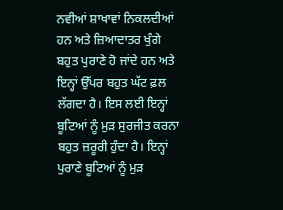ਨਵੀਆਂ ਸ਼ਾਖਾਵਾਂ ਨਿਕਲਦੀਆਂ ਹਨ ਅਤੇ ਜ਼ਿਆਦਾਤਰ ਖੁੰਗੇ ਬਹੁਤ ਪੁਰਾਣੇ ਹੋ ਜਾਂਦੇ ਹਨ ਅਤੇ ਇਨ੍ਹਾਂ ਉੱਪਰ ਬਹੁਤ ਘੱਟ ਫ਼ਲ ਲੱਗਦਾ ਹੈ। ਇਸ ਲਈ ਇਨ੍ਹਾਂ ਬੂਟਿਆਂ ਨੂੰ ਮੁੜ ਸੁਰਜੀਤ ਕਰਨਾ ਬਹੁਤ ਜ਼ਰੂਰੀ ਹੁੰਦਾ ਹੈ। ਇਨ੍ਹਾਂ ਪੁਰਾਣੇ ਬੂਟਿਆਂ ਨੂੰ ਮੁੜ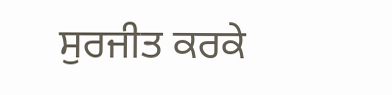ਸੁਰਜੀਤ ਕਰਕੇ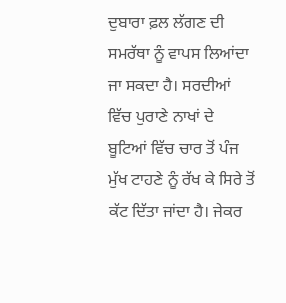ਦੁਬਾਰਾ ਫ਼ਲ ਲੱਗਣ ਦੀ ਸਮਰੱਥਾ ਨੂੰ ਵਾਪਸ ਲਿਆਂਦਾ ਜਾ ਸਕਦਾ ਹੈ। ਸਰਦੀਆਂ ਵਿੱਚ ਪੁਰਾਣੇ ਨਾਖਾਂ ਦੇ ਬੂਟਿਆਂ ਵਿੱਚ ਚਾਰ ਤੋਂ ਪੰਜ ਮੁੱਖ ਟਾਹਣੇ ਨੂੰ ਰੱਖ ਕੇ ਸਿਰੇ ਤੋਂ ਕੱਟ ਦਿੱਤਾ ਜਾਂਦਾ ਹੈ। ਜੇਕਰ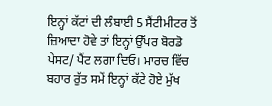ਇਨ੍ਹਾਂ ਕੱਟਾਂ ਦੀ ਲੰਬਾਈ 5 ਸੈਂਟੀਮੀਟਰ ਤੋਂ ਜ਼ਿਆਦਾ ਹੋਵੇ ਤਾਂ ਇਨ੍ਹਾਂ ਉੱਪਰ ਬੋਰਡੋ ਪੇਸਟ/ ਪੈਂਟ ਲਗਾ ਦਿਓ। ਮਾਰਚ ਵਿੱਚ ਬਹਾਰ ਰੁੱਤ ਸਮੇਂ ਇਨ੍ਹਾਂ ਕੱਟੇ ਹੋਏ ਮੁੱਖ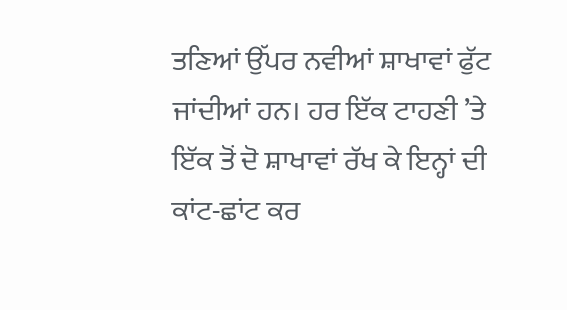ਤਣਿਆਂ ਉੱਪਰ ਨਵੀਆਂ ਸ਼ਾਖਾਵਾਂ ਫੁੱਟ ਜਾਂਦੀਆਂ ਹਨ। ਹਰ ਇੱਕ ਟਾਹਣੀ ’ਤੇ ਇੱਕ ਤੋਂ ਦੋ ਸ਼ਾਖਾਵਾਂ ਰੱਖ ਕੇ ਇਨ੍ਹਾਂ ਦੀ ਕਾਂਟ-ਛਾਂਟ ਕਰ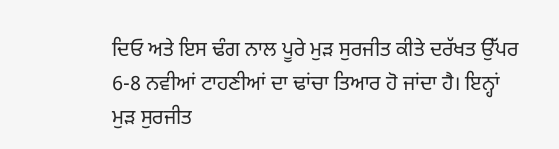ਦਿਓ ਅਤੇ ਇਸ ਢੰਗ ਨਾਲ ਪੂਰੇ ਮੁੜ ਸੁਰਜੀਤ ਕੀਤੇ ਦਰੱਖਤ ਉੱਪਰ 6-8 ਨਵੀਆਂ ਟਾਹਣੀਆਂ ਦਾ ਢਾਂਚਾ ਤਿਆਰ ਹੋ ਜਾਂਦਾ ਹੈ। ਇਨ੍ਹਾਂ ਮੁੜ ਸੁਰਜੀਤ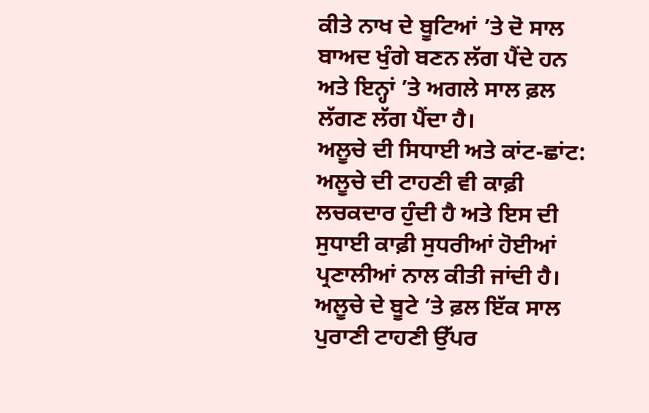ਕੀਤੇ ਨਾਖ ਦੇ ਬੂਟਿਆਂ ’ਤੇ ਦੋ ਸਾਲ ਬਾਅਦ ਖੁੰਗੇ ਬਣਨ ਲੱਗ ਪੈਂਦੇ ਹਨ ਅਤੇ ਇਨ੍ਹਾਂ ’ਤੇ ਅਗਲੇ ਸਾਲ ਫ਼ਲ ਲੱਗਣ ਲੱਗ ਪੈਂਦਾ ਹੈ।
ਅਲੂਚੇ ਦੀ ਸਿਧਾਈ ਅਤੇ ਕਾਂਟ-ਛਾਂਟ: ਅਲੂਚੇ ਦੀ ਟਾਹਣੀ ਵੀ ਕਾਫ਼ੀ ਲਚਕਦਾਰ ਹੁੰਦੀ ਹੈ ਅਤੇ ਇਸ ਦੀ ਸੁਧਾਈ ਕਾਫ਼ੀ ਸੁਧਰੀਆਂ ਹੋਈਆਂ ਪ੍ਰਣਾਲੀਆਂ ਨਾਲ ਕੀਤੀ ਜਾਂਦੀ ਹੈ। ਅਲੂਚੇ ਦੇ ਬੂਟੇ ’ਤੇ ਫ਼ਲ ਇੱਕ ਸਾਲ ਪੁਰਾਣੀ ਟਾਹਣੀ ਉੱਪਰ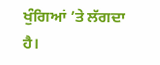ਖੁੰਗਿਆਂ ’ਤੇ ਲੱਗਦਾ ਹੈ।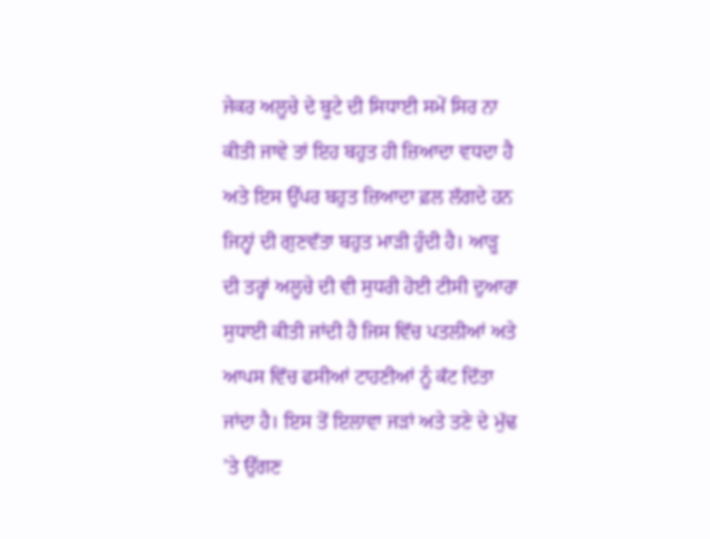ਜੇਕਰ ਅਲੂਚੇ ਦੇ ਬੂਟੇ ਦੀ ਸਿਧਾਈ ਸਮੇਂ ਸਿਰ ਨਾ ਕੀਤੀ ਜਾਵੇ ਤਾਂ ਇਹ ਬਹੁਤ ਹੀ ਜ਼ਿਆਦਾ ਵਧਦਾ ਹੈ ਅਤੇ ਇਸ ਉੱਪਰ ਬਹੁਤ ਜ਼ਿਆਦਾ ਫ਼ਲ ਲੱਗਦੇ ਹਨ ਜਿਨ੍ਹਾਂ ਦੀ ਗੁਣਵੱਤਾ ਬਹੁਤ ਮਾੜੀ ਹੁੰਦੀ ਹੈ। ਆੜੂ ਦੀ ਤਰ੍ਹਾਂ ਅਲੂਚੇ ਦੀ ਵੀ ਸੁਧਰੀ ਹੋਈ ਟੀਸੀ ਦੁਆਰਾ ਸੁਧਾਈ ਕੀਤੀ ਜਾਂਦੀ ਹੈ ਜਿਸ ਵਿੱਚ ਪਤਲੀਆਂ ਅਤੇ ਆਪਸ ਵਿੱਚ ਫਸੀਆਂ ਟਾਹਣੀਆਂ ਨੂੰ ਕੱਟ ਦਿੱਤਾ ਜਾਂਦਾ ਹੈ। ਇਸ ਤੋਂ ਇਲਾਵਾ ਜੜਾਂ ਅਤੇ ਤਣੇ ਦੇ ਮੁੱਢ ’ਤੇ ਉੱਗਣ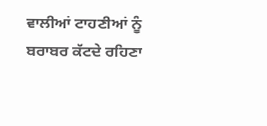ਵਾਲੀਆਂ ਟਾਹਣੀਆਂ ਨੂੰ ਬਰਾਬਰ ਕੱਟਦੇ ਰਹਿਣਾ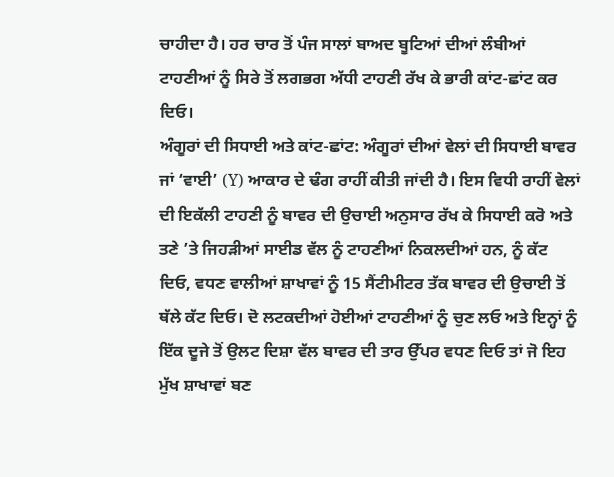ਚਾਹੀਦਾ ਹੈ। ਹਰ ਚਾਰ ਤੋਂ ਪੰਜ ਸਾਲਾਂ ਬਾਅਦ ਬੂਟਿਆਂ ਦੀਆਂ ਲੰਬੀਆਂ ਟਾਹਣੀਆਂ ਨੂੰ ਸਿਰੇ ਤੋਂ ਲਗਭਗ ਅੱਧੀ ਟਾਹਣੀ ਰੱਖ ਕੇ ਭਾਰੀ ਕਾਂਟ-ਛਾਂਟ ਕਰ ਦਿਓ।
ਅੰਗੂਰਾਂ ਦੀ ਸਿਧਾਈ ਅਤੇ ਕਾਂਟ-ਛਾਂਟ: ਅੰਗੂਰਾਂ ਦੀਆਂ ਵੇਲਾਂ ਦੀ ਸਿਧਾਈ ਬਾਵਰ ਜਾਂ ‘ਵਾਈ’ (Y) ਆਕਾਰ ਦੇ ਢੰਗ ਰਾਹੀਂ ਕੀਤੀ ਜਾਂਦੀ ਹੈ। ਇਸ ਵਿਧੀ ਰਾਹੀਂ ਵੇਲਾਂ ਦੀ ਇਕੱਲੀ ਟਾਹਣੀ ਨੂੰ ਬਾਵਰ ਦੀ ਉਚਾਈ ਅਨੁਸਾਰ ਰੱਖ ਕੇ ਸਿਧਾਈ ਕਰੋ ਅਤੇ ਤਣੇ ’ਤੇ ਜਿਹੜੀਆਂ ਸਾਈਡ ਵੱਲ ਨੂੰ ਟਾਹਣੀਆਂ ਨਿਕਲਦੀਆਂ ਹਨ, ਨੂੰ ਕੱਟ ਦਿਓ, ਵਧਣ ਵਾਲੀਆਂ ਸ਼ਾਖਾਵਾਂ ਨੂੰ 15 ਸੈਂਟੀਮੀਟਰ ਤੱਕ ਬਾਵਰ ਦੀ ਉਚਾਈ ਤੋਂ ਥੱਲੇ ਕੱਟ ਦਿਓ। ਦੋ ਲਟਕਦੀਆਂ ਹੋਈਆਂ ਟਾਹਣੀਆਂ ਨੂੰ ਚੁਣ ਲਓ ਅਤੇ ਇਨ੍ਹਾਂ ਨੂੰ ਇੱਕ ਦੂਜੇ ਤੋਂ ਉਲਟ ਦਿਸ਼ਾ ਵੱਲ ਬਾਵਰ ਦੀ ਤਾਰ ਉੱਪਰ ਵਧਣ ਦਿਓ ਤਾਂ ਜੋ ਇਹ ਮੁੱਖ ਸ਼ਾਖਾਵਾਂ ਬਣ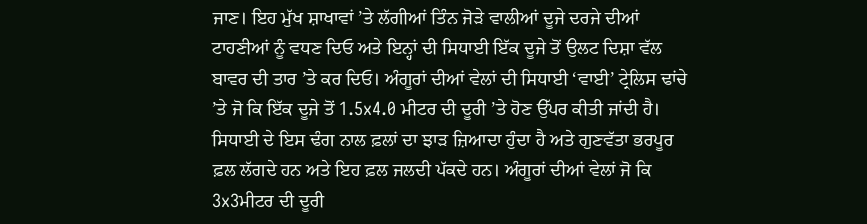ਜਾਣ। ਇਹ ਮੁੱਖ ਸ਼ਾਖਾਵਾਂ ’ਤੇ ਲੱਗੀਆਂ ਤਿੰਨ ਜੋੜੇ ਵਾਲੀਆਂ ਦੂਜੇ ਦਰਜੇ ਦੀਆਂ ਟਾਹਣੀਆਂ ਨੂੰ ਵਧਣ ਦਿਓ ਅਤੇ ਇਨ੍ਹਾਂ ਦੀ ਸਿਧਾਈ ਇੱਕ ਦੂਜੇ ਤੋਂ ਉਲਟ ਦਿਸ਼ਾ ਵੱਲ ਬਾਵਰ ਦੀ ਤਾਰ ’ਤੇ ਕਰ ਦਿਓ। ਅੰਗੂਰਾਂ ਦੀਆਂ ਵੇਲਾਂ ਦੀ ਸਿਧਾਈ ‘ਵਾਈ’ ਟ੍ਰੇਲਿਸ ਢਾਂਚੇ ’ਤੇ ਜੋ ਕਿ ਇੱਕ ਦੂਜੇ ਤੋਂ 1.5x4.0 ਮੀਟਰ ਦੀ ਦੂਰੀ ’ਤੇ ਹੋਣ ਉੱਪਰ ਕੀਤੀ ਜਾਂਦੀ ਹੈ। ਸਿਧਾਈ ਦੇ ਇਸ ਢੰਗ ਨਾਲ ਫ਼ਲਾਂ ਦਾ ਝਾੜ ਜ਼ਿਆਦਾ ਹੁੰਦਾ ਹੈ ਅਤੇ ਗੁਣਵੱਤਾ ਭਰਪੂਰ ਫ਼ਲ ਲੱਗਦੇ ਹਨ ਅਤੇ ਇਹ ਫ਼ਲ ਜਲਦੀ ਪੱਕਦੇ ਹਨ। ਅੰਗੂਰਾਂ ਦੀਆਂ ਵੇਲਾਂ ਜੋ ਕਿ 3x3ਮੀਟਰ ਦੀ ਦੂਰੀ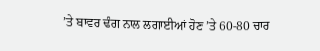’ਤੇ ਬਾਵਰ ਢੰਗ ਨਾਲ ਲਗਾਈਆਂ ਹੋਣ ’ਤੇ 60-80 ਚਾਰ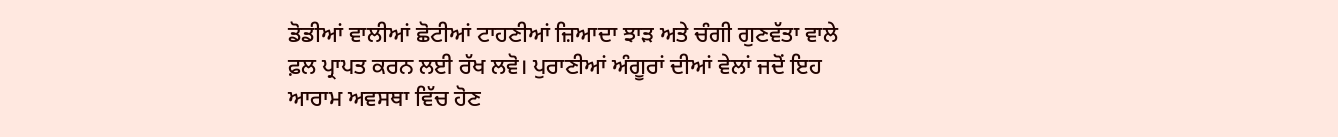ਡੋਡੀਆਂ ਵਾਲੀਆਂ ਛੋਟੀਆਂ ਟਾਹਣੀਆਂ ਜ਼ਿਆਦਾ ਝਾੜ ਅਤੇ ਚੰਗੀ ਗੁਣਵੱਤਾ ਵਾਲੇ ਫ਼ਲ ਪ੍ਰਾਪਤ ਕਰਨ ਲਈ ਰੱਖ ਲਵੋ। ਪੁਰਾਣੀਆਂ ਅੰਗੂਰਾਂ ਦੀਆਂ ਵੇਲਾਂ ਜਦੋਂ ਇਹ ਆਰਾਮ ਅਵਸਥਾ ਵਿੱਚ ਹੋਣ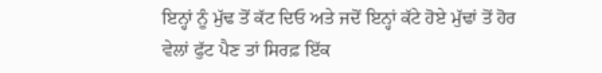ਇਨ੍ਹਾਂ ਨੂੰ ਮੁੱਢ ਤੋਂ ਕੱਟ ਦਿਓ ਅਤੇ ਜਦੋਂ ਇਨ੍ਹਾਂ ਕੱਟੇ ਹੋਏ ਮੁੱਢਾਂ ਤੋਂ ਹੋਰ ਵੇਲਾਂ ਫੁੱਟ ਪੈਣ ਤਾਂ ਸਿਰਫ਼ ਇੱਕ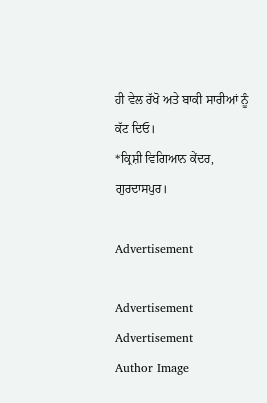ਹੀ ਵੇਲ ਰੱਖੋ ਅਤੇ ਬਾਕੀ ਸਾਰੀਆਂ ਨੂੰ ਕੱਟ ਦਿਓ।
*ਕ੍ਰਿਸ਼ੀ ਵਿਗਿਆਨ ਕੇਂਦਰ, ਗੁਰਦਾਸਪੁਰ।

Advertisement

Advertisement
Advertisement
Author Image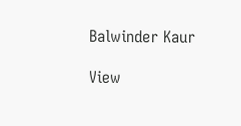Balwinder Kaur

View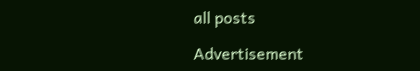all posts

Advertisement